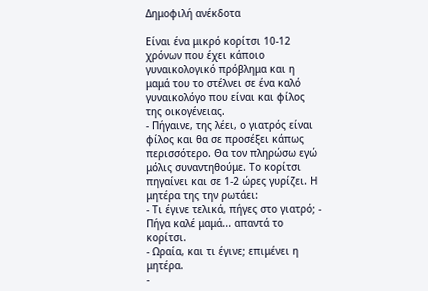Δημοφιλή ανέκδοτα

Είναι ένα μικρό κορίτσι 10-12 χρόνων που έχει κάποιο γυναικολογικό πρόβλημα και η μαμά του το στέλνει σε ένα καλό γυναικολόγο που είναι και φίλος της οικογένειας.
- Πήγαινε, της λέει, ο γιατρός είναι φίλος και θα σε προσέξει κάπως περισσότερο. Θα τον πληρώσω εγώ μόλις συναντηθούμε. Το κορίτσι πηγαίνει και σε 1-2 ώρες γυρίζει. Η μητέρα της την ρωτάει:
- Τι έγινε τελικά, πήγες στο γιατρό; - Πήγα καλέ μαμά... απαντά το κορίτσι.
- Ωραία, και τι έγινε; επιμένει η μητέρα.
-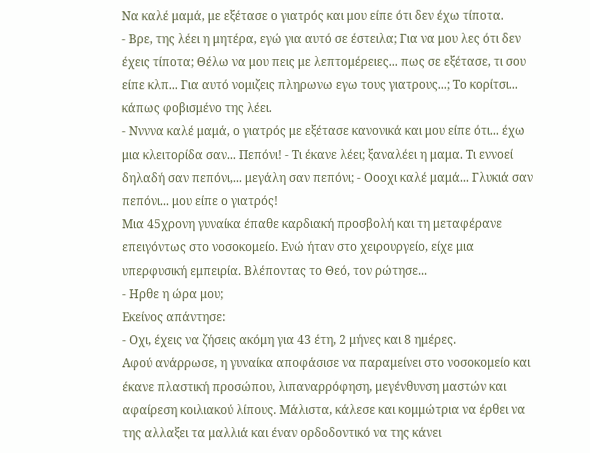Να καλέ μαμά, με εξέτασε ο γιατρός και μου είπε ότι δεν έχω τίποτα.
- Βρε, της λέει η μητέρα, εγώ για αυτό σε έστειλα; Για να μου λες ότι δεν έχεις τίποτα; Θέλω να μου πεις με λεπτομέρειες... πως σε εξέτασε, τι σου είπε κλπ... Για αυτό νομιζεις πληρωνω εγω τους γιατρους...; Το κορίτσι... κάπως φοβισμένο της λέει.
- Ννννα καλέ μαμά, ο γιατρός με εξέτασε κανονικά και μου είπε ότι... έχω μια κλειτορίδα σαν... Πεπόνι! - Τι έκανε λέει; ξαναλέει η μαμα. Τι εννοεί δηλαδή σαν πεπόνι,... μεγάλη σαν πεπόνι; - Οοοχι καλέ μαμά... Γλυκιά σαν πεπόνι... μου είπε ο γιατρός!
Μια 45χρονη γυναίκα έπαθε καρδιακή προσβολή και τη μεταφέρανε επειγόντως στο νοσοκομείο. Ενώ ήταν στο χειρουργείο, είχε μια υπερφυσική εμπειρία. Βλέποντας το Θεό, τον ρώτησε...
- Ηρθε η ώρα μου;
Εκείνος απάντησε:
- Οχι, έχεις να ζήσεις ακόμη για 43 έτη, 2 μήνες και 8 ημέρες.
Αφού ανάρρωσε, η γυναίκα αποφάσισε να παραμείνει στο νοσοκομείο και έκανε πλαστική προσώπου, λιπαναρρόφηση, μεγένθυνση μαστών και αφαίρεση κοιλιακού λίπους. Μάλιστα, κάλεσε και κομμώτρια να έρθει να της αλλαξει τα μαλλιά και έναν ορδοδοντικό να της κάνει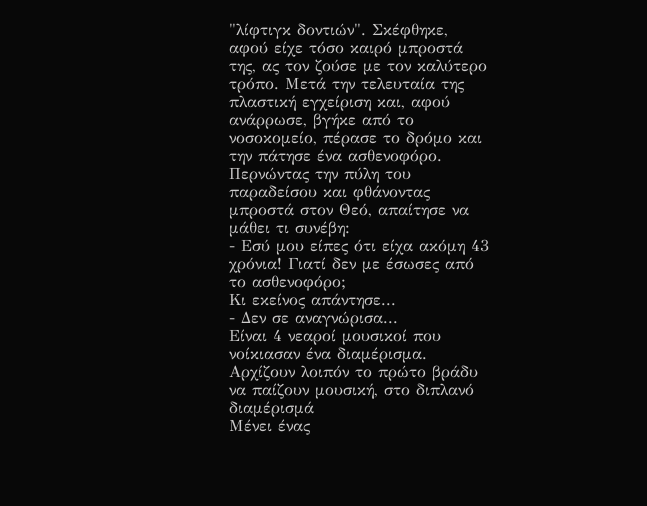"λίφτιγκ δοντιών". Σκέφθηκε, αφού είχε τόσο καιρό μπροστά της, ας τον ζούσε με τον καλύτερο τρόπο. Μετά την τελευταία της πλαστική εγχείριση και, αφού ανάρρωσε, βγήκε από το νοσοκομείο, πέρασε το δρόμο και την πάτησε ένα ασθενοφόρο. Περνώντας την πύλη του παραδείσου και φθάνοντας μπροστά στον Θεό, απαίτησε να μάθει τι συνέβη:
- Εσύ μου είπες ότι είχα ακόμη 43 χρόνια! Γιατί δεν με έσωσες από το ασθενοφόρο;
Κι εκείνος απάντησε...
- Δεν σε αναγνώρισα...
Είναι 4 νεαροί μουσικοί που νοίκιασαν ένα διαμέρισμα.
Αρχίζουν λοιπόν το πρώτο βράδυ να παίζουν μουσική, στο διπλανό διαμέρισμά
Μένει ένας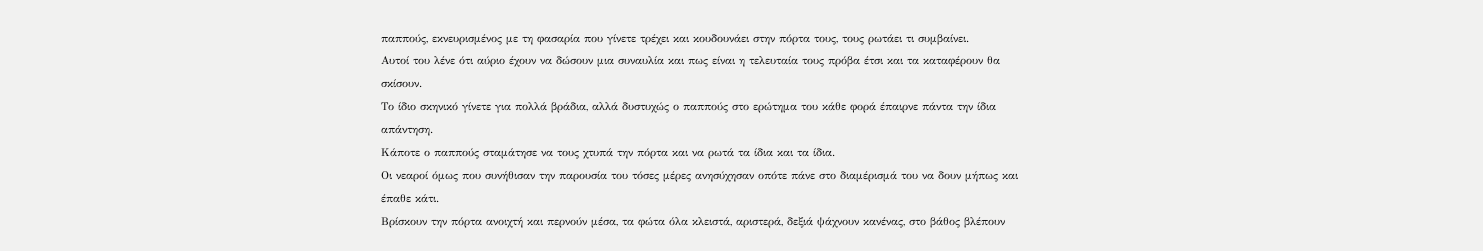παππούς, εκνευρισμένος με τη φασαρία που γίνετε τρέχει και κουδουνάει στην πόρτα τους, τους ρωτάει τι συμβαίνει.
Αυτοί του λένε ότι αύριο έχουν να δώσουν μια συναυλία και πως είναι η τελευταία τους πρόβα έτσι και τα καταφέρουν θα σκίσουν.
Το ίδιο σκηνικό γίνετε για πολλά βράδια, αλλά δυστυχώς ο παππούς στο ερώτημα του κάθε φορά έπαιρνε πάντα την ίδια απάντηση.
Κάποτε ο παππούς σταμάτησε να τους χτυπά την πόρτα και να ρωτά τα ίδια και τα ίδια.
Οι νεαροί όμως που συνήθισαν την παρουσία του τόσες μέρες ανησύχησαν οπότε πάνε στο διαμέρισμά του να δουν μήπως και έπαθε κάτι.
Βρίσκουν την πόρτα ανοιχτή και περνούν μέσα, τα φώτα όλα κλειστά, αριστερά, δεξιά ψάχνουν κανένας, στο βάθος βλέπουν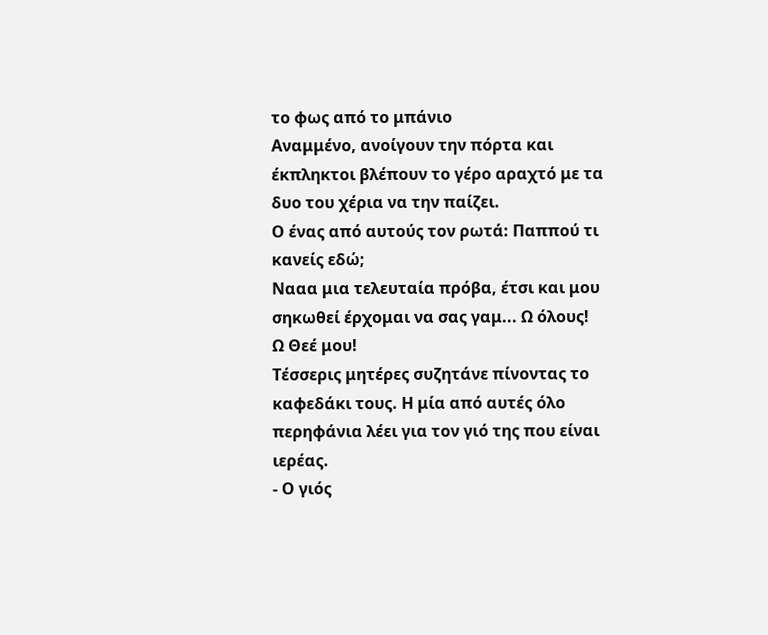το φως από το μπάνιο
Αναμμένο, ανοίγουν την πόρτα και έκπληκτοι βλέπουν το γέρο αραχτό με τα δυο του χέρια να την παίζει.
Ο ένας από αυτούς τον ρωτά: Παππού τι κανείς εδώ;
Νααα μια τελευταία πρόβα, έτσι και μου σηκωθεί έρχομαι να σας γαμ... Ω όλους!
Ω Θεέ μου!
Τέσσερις μητέρες συζητάνε πίνοντας το καφεδάκι τους. Η μία από αυτές όλο περηφάνια λέει για τον γιό της που είναι ιερέας.
- Ο γιός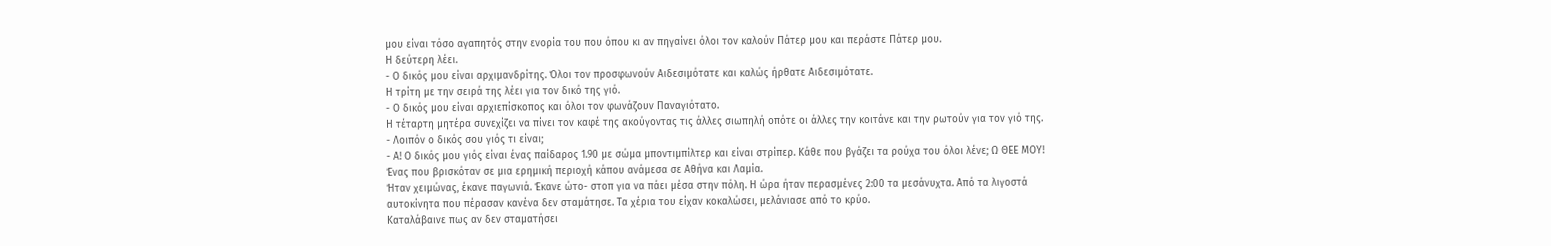μου είναι τόσο αγαπητός στην ενορία του που όπου κι αν πηγαίνει όλοι τον καλούν Πάτερ μου και περάστε Πάτερ μου.
Η δεύτερη λέει.
- Ο δικός μου είναι αρχιμανδρίτης. Όλοι τον προσφωνούν Αιδεσιμότατε και καλώς ήρθατε Αιδεσιμότατε.
Η τρίτη με την σειρά της λέει για τον δικό της γιό.
- Ο δικός μου είναι αρχιεπίσκοπος και όλοι τον φωνάζουν Παναγιότατο.
Η τέταρτη μητέρα συνεχίζει να πίνει τον καφέ της ακούγοντας τις άλλες σιωπηλή οπότε οι άλλες την κοιτάνε και την ρωτούν για τον γιό της.
- Λοιπόν ο δικός σου γιός τι είναι;
- Α! Ο δικός μου γιός είναι ένας παίδαρος 1.90 με σώμα μποντιμπίλτερ και είναι στρίπερ. Κάθε που βγάζει τα ρούχα του όλοι λένε; Ω ΘΕΕ ΜΟΥ!
Ένας που βρισκόταν σε μια ερημική περιοχή κάπου ανάμεσα σε Αθήνα και Λαμία.
Ήταν χειμώνας, έκανε παγωνιά. Έκανε ώτο- στοπ για να πάει μέσα στην πόλη. Η ώρα ήταν περασμένες 2:00 τα μεσάνυχτα. Από τα λιγοστά αυτοκίνητα που πέρασαν κανένα δεν σταμάτησε. Τα χέρια του είχαν κοκαλώσει, μελάνιασε από το κρύο.
Καταλάβαινε πως αν δεν σταματήσει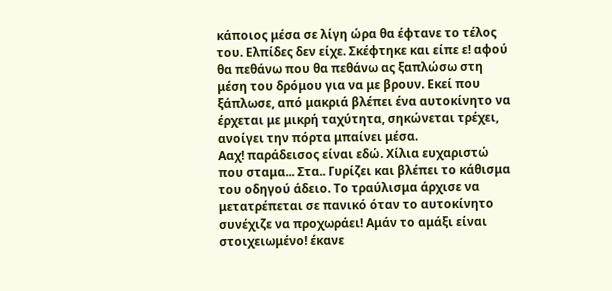κάποιος μέσα σε λίγη ώρα θα έφτανε το τέλος του. Ελπίδες δεν είχε. Σκέφτηκε και είπε ε! αφού θα πεθάνω που θα πεθάνω ας ξαπλώσω στη μέση του δρόμου για να με βρουν. Εκεί που ξάπλωσε, από μακριά βλέπει ένα αυτοκίνητο να έρχεται με μικρή ταχύτητα, σηκώνεται τρέχει, ανοίγει την πόρτα μπαίνει μέσα.
Ααχ! παράδεισος είναι εδώ. Χίλια ευχαριστώ που σταμα... Στα.. Γυρίζει και βλέπει το κάθισμα του οδηγού άδειο. Το τραύλισμα άρχισε να μετατρέπεται σε πανικό όταν το αυτοκίνητο συνέχιζε να προχωράει! Αμάν το αμάξι είναι στοιχειωμένο! έκανε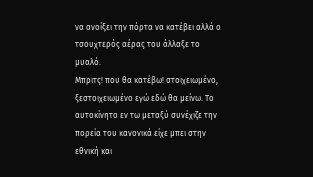να ανοίξει την πόρτα να κατέβει αλλά ο τσουχτερός αέρας του άλλαξε το μυαλό.
Μπριτς! που θα κατέβω! στοιχειωμένο, ξεστοιχειωμένο εγώ εδώ θα μείνω. Το αυτοκίνητο εν τω μεταξύ συνέχιζε την πορεία του κανονικά είχε μπει στην εθνική και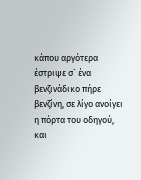κάπου αργότερα έστριψε σ` ένα βενζινάδικο πήρε βενζίνη, σε λίγο ανοίγει η πόρτα του οδηγού, και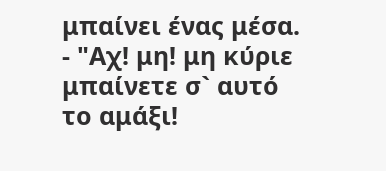μπαίνει ένας μέσα.
- "Αχ! μη! μη κύριε μπαίνετε σ` αυτό το αμάξι!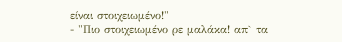είναι στοιχειωμένο!"
- "Πιο στοιχειωμένο ρε μαλάκα! απ` τα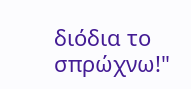διόδια το σπρώχνω!"